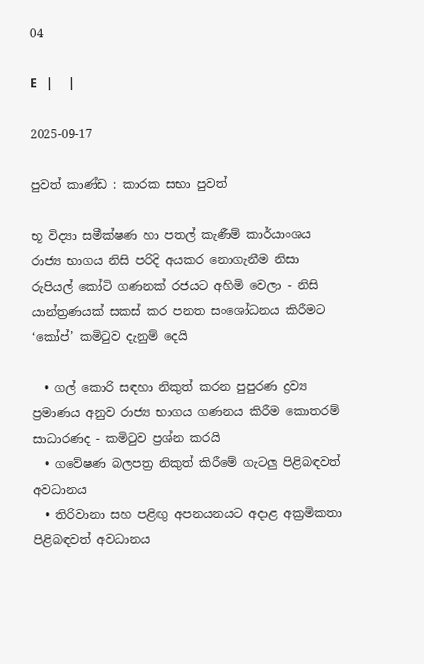04

E   |     |

2025-09-17

පුවත් කාණ්ඩ : කාරක සභා පුවත්

භූ විද්‍යා සමීක්ෂණ හා පතල් කැණීම් කාර්යාංශය රාජ්‍ය භාගය නිසි පරිදි අයකර නොගැනීම නිසා රුපියල් කෝටි ගණනක් රජයට අහිමි වෙලා - නිසි යාන්ත්‍රණයක් සකස් කර පනත සංශෝධනය කිරීමට ‘කෝප්’ කමිටුව දැනුම් දෙයි

  • ගල් කොරි සඳහා නිකුත් කරන පුපුරණ ද්‍රව්‍ය ප්‍රමාණය අනුව රාජ්‍ය භාගය ගණනය කිරීම කොතරම් සාධාරණද - කමිටුව ප්‍රශ්න කරයි
  • ගවේෂණ බලපත්‍ර නිකුත් කිරීමේ ගැටලු පිළිබඳවත් අවධානය
  • තිරිවානා සහ පළිඟු අපනයනයට අදාළ අක්‍රමිකතා පිළිබඳවත් අවධානය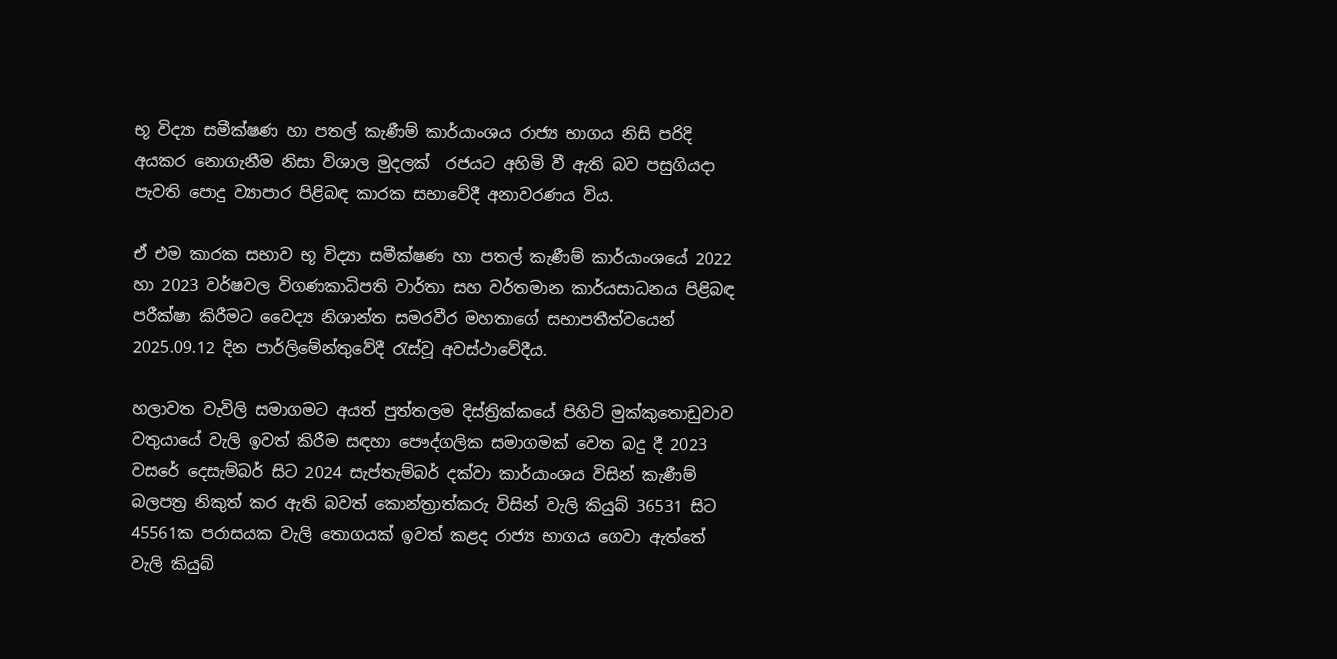භූ විද්‍යා සමීක්ෂණ හා පතල් කැණීම් කාර්යාංශය රාජ්‍ය භාගය නිසි පරිදි අයකර නොගැනීම නිසා විශාල මුදලක්  රජයට අහිමි වී ඇති බව පසුගියදා පැවති පොදු ව්‍යාපාර පිළිබඳ කාරක සභාවේදී අනාවරණය විය.

ඒ එම කාරක සභාව භූ විද්‍යා සමීක්ෂණ හා පතල් කැණීම් කාර්යාංශයේ 2022 හා 2023 වර්ෂවල විගණකාධිපති වාර්තා සහ වර්තමාන කාර්යසාධනය පිළිබඳ පරීක්ෂා කිරීමට වෛද්‍ය නිශාන්ත සමරවීර මහතාගේ සභාපතීත්වයෙන් 2025.09.12 දින පාර්ලිමේන්තුවේදී රැස්වූ අවස්ථාවේදීය.

හලාවත වැවිලි සමාගමට අයත් පුත්තලම දිස්ත්‍රික්කයේ පිහිටි මුක්කුතොඩුවාව වතුයායේ වැලි ඉවත් කිරීම සඳහා පෞද්ගලික සමාගමක් වෙත බදු දී 2023 වසරේ දෙසැම්බර් සිට 2024 සැප්තැම්බර් දක්වා කාර්යාංශය විසින් කැණීම් බලපත්‍ර නිකුත් කර ඇති බවත් කොන්ත්‍රාත්කරු විසින් වැලි කියුබ් 36531 සිට 45561ක පරාසයක වැලි තොගයක් ඉවත් කළද රාජ්‍ය භාගය ගෙවා ඇත්තේ වැලි කියුබ්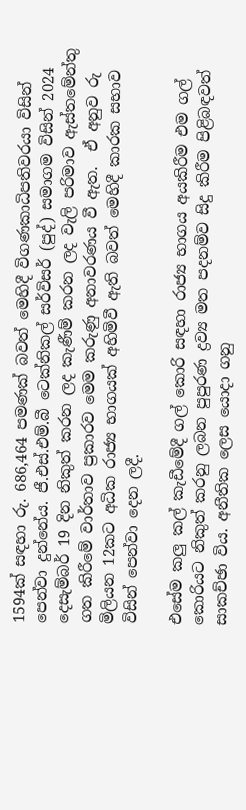1594ක් සඳහා රු. 686,464 පමණක් බවත් මෙහිදී විගණකාධිපතිවරයා විසින් පෙන්වා දුන්නේය. ජී.එස්.එම්.බී ටෙක්නිකල් සර්විසර් (පුද්) සමාගම විසින් 2024 දෙසැම්බර් 19 දින නිකුත් කරන ලද කැණීම් කරන ලද වැලි පරිමාව ඇස්තමේන්තු ගත කිරීමේ වාර්තාව ප්‍රකාරව මෙම කරුණු අනාවරණය වී ඇත.  ඒ අනුව රු මිලියන 12කට අධික රාජ්‍ය භාගයක් අහිමිවී ඇති බවත් මෙහිදී කාරක සභාව විසින් පෙන්වා දෙන ලදී.

එසේම කලු කල් කැඩීමේදී ගල් කොරි සඳහා රාජ්‍ය භාගය අයකිරීම එම ගල් කොරියට නිකුත් කරනු ලබන පුපුරණ ද්‍රව්‍ය මත පදනම්ව සිදු කිරීම පිළිබඳවත් සාකච්ඡා විය. අනීතික ලෙස යොදා ගනු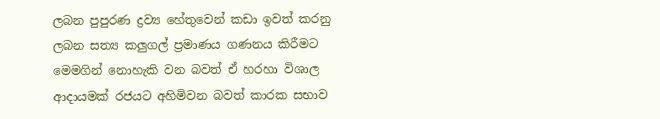ලබන පුපුරණ ද්‍රව්‍ය හේතුවෙන් කඩා ඉවත් කරනු ලබන සත්‍ය කලුගල් ප්‍රමාණය ගණනය කිරීමට මෙමගින් නොහැකි වන බවත් ඒ හරහා විශාල ආදායමක් රජයට අහිමිවන බවත් කාරක සභාව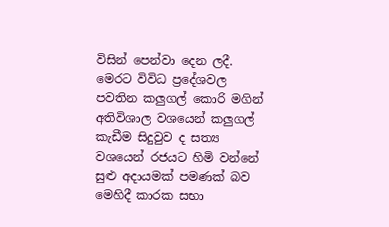විසින් පෙන්වා දෙන ලදී. මෙරට විවිධ ප්‍රදේශවල පවතින කලුගල් කොරි මගින් අතිවිශාල වශයෙන් කලුගල් කැඩීම සිදුවුව ද සත්‍ය වශයෙන් රජයට හිමි වන්නේ සුළු අදායමක් පමණක් බව මෙහිදී කාරක සභා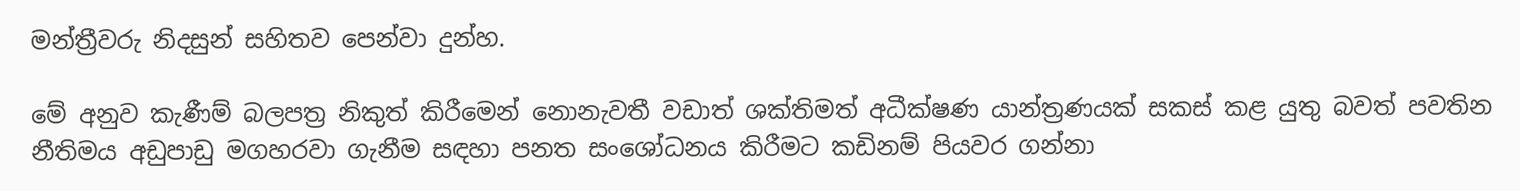මන්ත්‍රීවරු නිදසුන් සහිතව පෙන්වා දුන්හ.

මේ අනුව කැණීම් බලපත්‍ර නිකුත් කිරීමෙන් නොනැවතී වඩාත් ශක්තිමත් අධීක්ෂණ යාන්ත්‍රණයක් සකස් කළ යුතු බවත් පවතින  නීතිමය අඩුපාඩු මගහරවා ගැනීම සඳහා පනත සංශෝධනය කිරීමට කඩිනම් පියවර ගන්නා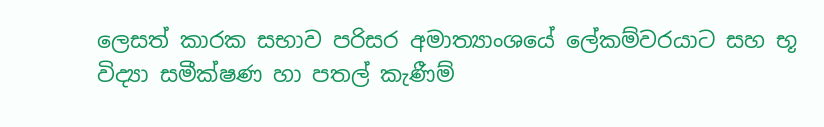ලෙසත් කාරක සභාව පරිසර අමාත්‍යාංශයේ ලේකම්වරයාට සහ භූ විද්‍යා සමීක්ෂණ හා පතල් කැණීම්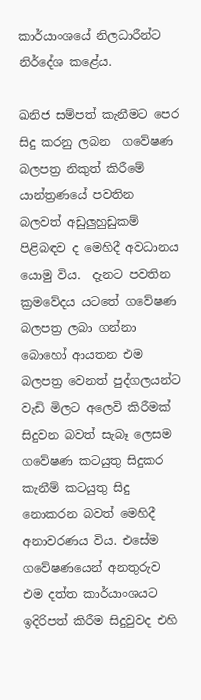කාර්යාංශයේ නිලධාරීන්ට නිර්දේශ කළේය.

ඛනිජ සම්පත් කැනීමට පෙර සිදු කරනු ලබන  ගවේෂණ බලපත්‍ර නිකුත් කිරීමේ යාන්ත්‍රණයේ පවතින බලවත් අඩුලුහුඩුකම් පිළිබඳව ද මෙහිදී අවධානය යොමු විය.  දැනට පවතින ක්‍රමවේදය යටතේ ගවේෂණ බලපත්‍ර ලබා ගන්නා බොහෝ ආයතන එම බලපත්‍ර වෙනත් පුද්ගලයන්ට වැඩි මිලට අලෙවි කිරීමක් සිදුවන බවත් සැබෑ ලෙසම ගවේෂණ කටයුතු සිදුකර කැනීම් කටයුතු සිදු නොකරන බවත් මෙහිදී අනාවරණය විය. එසේම ගවේෂණයෙන් අනතුරුව එම දත්ත කාර්යාංශයට ඉදිරිපත් කිරීම සිදුවුවද එහි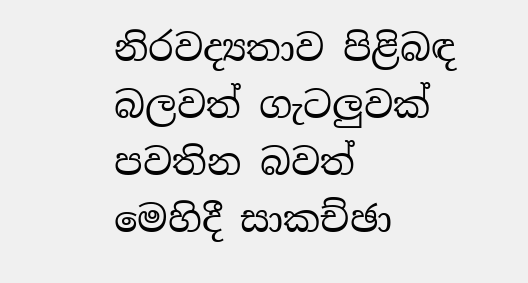නිරවද්‍යතාව පිළිබඳ බලවත් ගැටලුවක් පවතින බවත් මෙහිදී සාකච්ඡා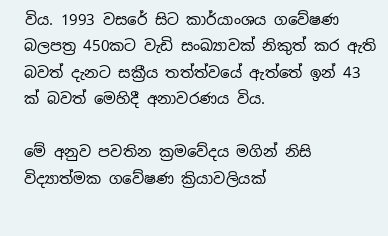විය. 1993 වසරේ සිට කාර්යාංශය ගවේෂණ බලපත්‍ර 450කට වැඩි සංඛ්‍යාවක් නිකුත් කර ඇති බවත් දැනට සක්‍රීය තත්ත්වයේ ඇත්තේ ඉන් 43 ක් බවත් මෙහිදී අනාවරණය විය.

මේ අනුව පවතින ක්‍රමවේදය මගින් නිසි විද්‍යාත්මක ගවේෂණ ක්‍රියාවලියක්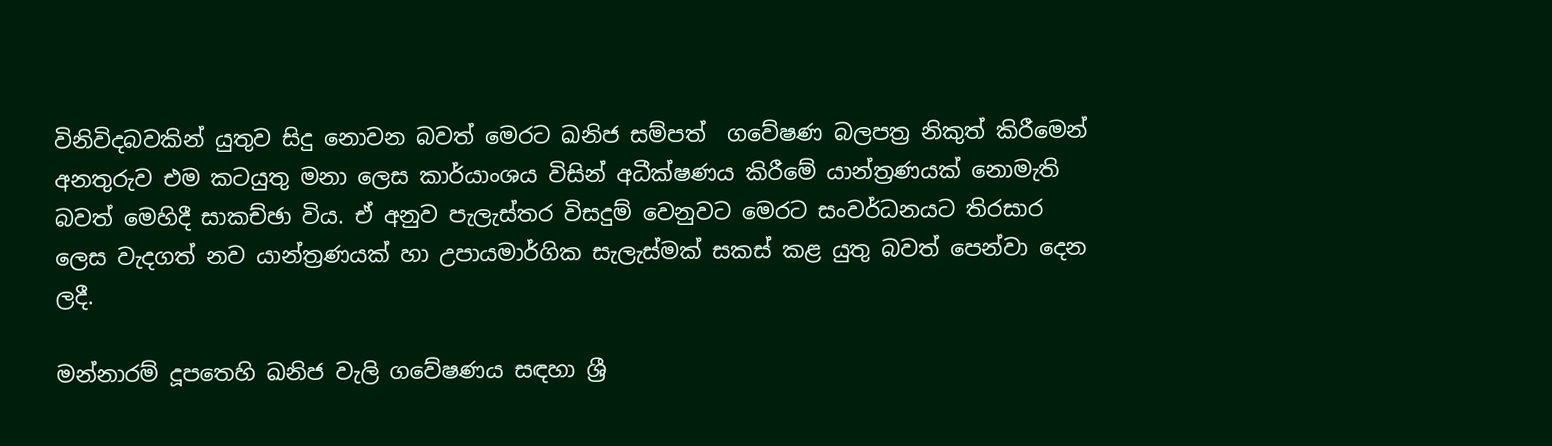විනිවිදබවකින් යුතුව සිදු නොවන බවත් මෙරට ඛනිජ සම්පත්  ගවේෂණ බලපත්‍ර නිකුත් කිරීමෙන් අනතුරුව එම කටයුතු මනා ලෙස කාර්යාංශය විසින් අධීක්ෂණය කිරීමේ යාන්ත්‍රණයක් නොමැති බවත් මෙහිදී සාකච්ඡා විය. ඒ අනුව පැලැස්තර විසදුම් වෙනුවට මෙරට සංවර්ධනයට තිරසාර ලෙස වැදගත් නව යාන්ත්‍රණයක් හා උපායමාර්ගික සැලැස්මක් සකස් කළ යුතු බවත් පෙන්වා දෙන ලදී.

මන්නාරම් දූපතෙහි ඛනිජ වැලි ගවේෂණය සඳහා ශ්‍රී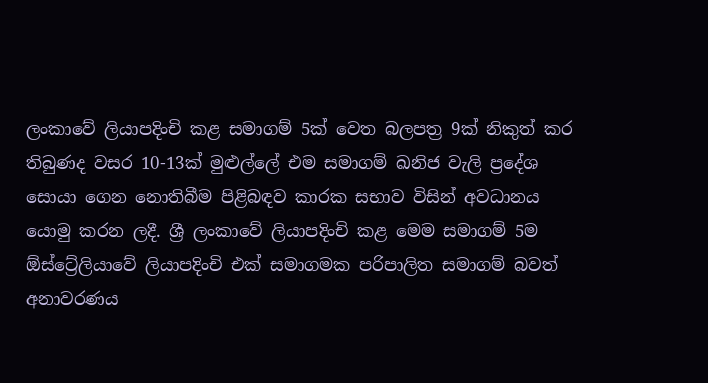ලංකාවේ ලියාපදිංචි කළ සමාගම් 5ක් වෙත බලපත්‍ර 9ක් නිකුත් කර තිබුණද වසර 10-13ක් මුළුල්ලේ එම සමාගම් ඛනිජ වැලි ප්‍රදේශ සොයා ගෙන නොතිබීම පිළිබඳව කාරක සභාව විසින් අවධානය යොමු කරන ලදී. ශ්‍රී ලංකාවේ ලියාපදිංචි කළ මෙම සමාගම් 5ම ඕස්ට්‍රේලියාවේ ලියාපදිංචි එක් සමාගමක පරිපාලිත සමාගම් බවත් අනාවරණය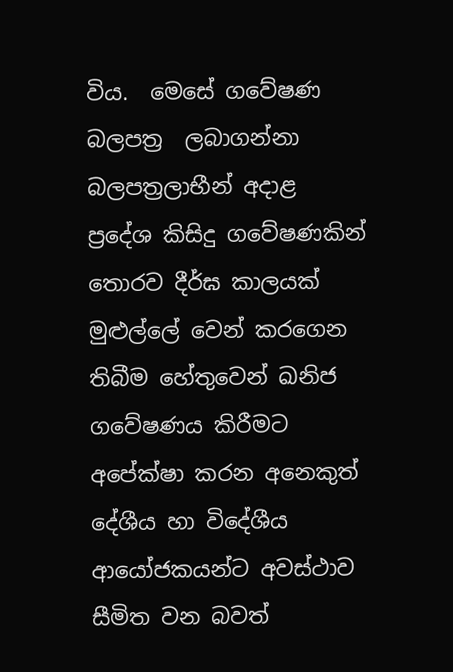විය.  මෙසේ ගවේෂණ බලපත්‍ර  ලබාගන්නා බලපත්‍රලාභීන් අදාළ ප්‍රදේශ කිසිදු ගවේෂණකින් තොරව දීර්ඝ කාලයක් මුළුල්ලේ වෙන් කරගෙන තිබීම හේතුවෙන් ඛනිජ ගවේෂණය කිරීමට අපේක්ෂා කරන අනෙකුත් දේශීය හා විදේශීය ආයෝජකයන්ට අවස්ථාව සීමිත වන බවත්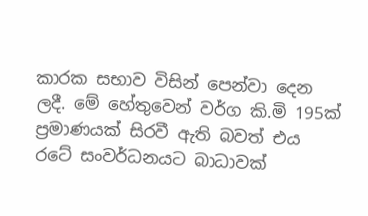කාරක සභාව විසින් පෙන්වා දෙන ලදී. මේ හේතුවෙන් වර්ග කි.මි 195ක් ප්‍රමාණයක් සිරවී ඇති බවත් එය රටේ සංවර්ධනයට බාධාවක්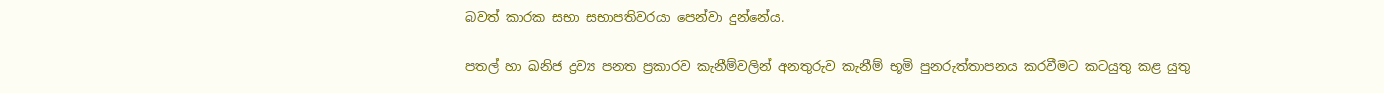බවත් කාරක සභා සභාපතිවරයා පෙන්වා දුන්නේය.

පතල් හා ඛනිජ ද්‍රව්‍ය පනත ප්‍රකාරව කැනීම්වලින් අනතුරුව කැනීම් භූමි පුනරුත්තාපනය කරවීමට‍ කටයුතු කළ යුතු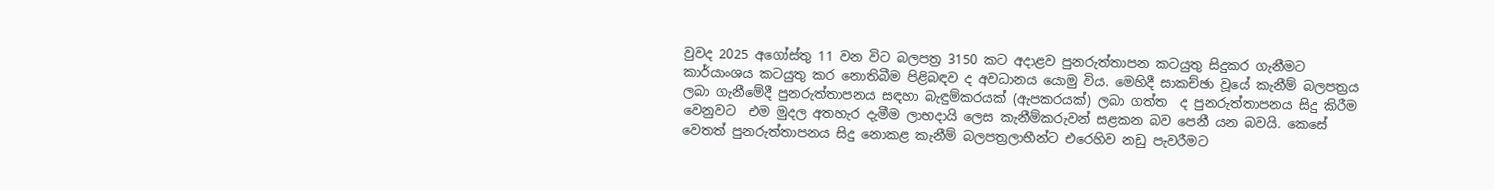වුවද 2025 අගෝස්තු 11 වන විට බලපත්‍ර 3150 කට අදාළව පුනරුත්තාපන කටයුතු සිදුකර ගැනීමට කාර්යාංශය කටයුතු කර නොතිබීම පිළිබඳව ද අවධානය යොමු විය. මෙහිදී සාකච්ඡා වූයේ කැනීම් බලපත්‍රය ලබා ගැනීමේදී පුනරුත්තාපනය සඳහා බැඳුම්කරයක් (ඇපකරයක්) ලබා ගත්ත  ද පුනරුත්තාපනය සිදු කිරීම වෙනුවට  එම මුදල අතහැර දැමීම ලාභදායි ලෙස කැනීම්කරුවන් සළකන බව පෙනී යන බවයි. කෙසේ වෙතත් පුනරුත්තාපනය සිදු නොකළ කැනීම් බලපත්‍රලාභීන්ට එරෙහිව නඩු පැවරීමට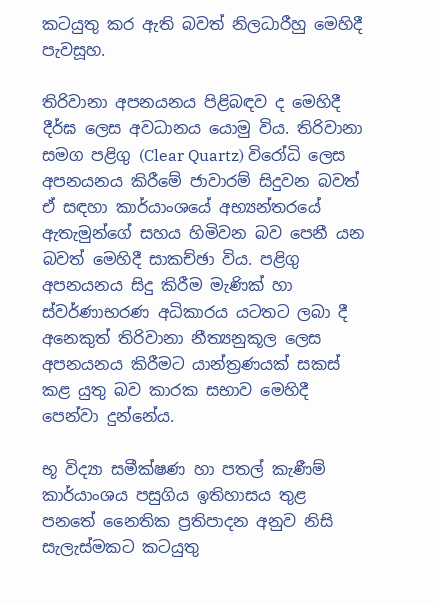කටයුතු කර ඇති බවත් නිලධාරීහු මෙහිදී පැවසූහ.

තිරිවානා අපනයනය පිළිබඳව ද මෙහිදී දීර්ඝ ලෙස අවධානය යොමු විය. තිරිවානා සමග පළිගු (Clear Quartz) විරෝධි ලෙස අපනයනය කිරීමේ ජාවාරම් සිදුවන බවත් ඒ සඳහා කාර්යාංශයේ අභ්‍යන්තරයේ ඇතැමුන්ගේ සහය හිමිවන බව පෙනී යන බවත් මෙහිදී සාකච්ඡා විය. පළිගු අපනයනය සිදු කිරීම මැණික් හා ස්වර්ණාභරණ අධිකාරය යටතට ලබා දී අනෙකුත් තිරිවානා නීත්‍යනුකූල ලෙස අපනයනය කිරීමට යාන්ත්‍රණයක් සකස් කළ යුතු බව කාරක සභාව මෙහිදී පෙන්වා දුන්නේය.

භූ විද්‍යා සමීක්ෂණ හා පතල් කැණීම් කාර්යාංශය පසුගිය ඉතිහාසය තුළ  පනතේ නෛතික ප්‍රතිපාදන අනුව නිසි සැලැස්මකට කටයුතු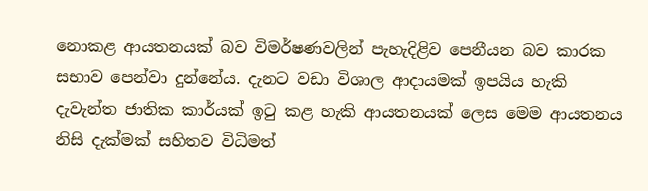නොකළ ආයතනයක් බව විමර්ෂණවලින් පැහැදිළිව පෙනීයන බව කාරක සභාව පෙන්වා දුන්නේය. දැනට වඩා විශාල ආදායමක් ඉපයිය හැකි දැවැන්ත ජාතික කාර්යක් ඉටු කළ හැකි ආයතනයක් ලෙස මෙම ආයතනය නිසි දැක්මක් සහිතව විධිමත්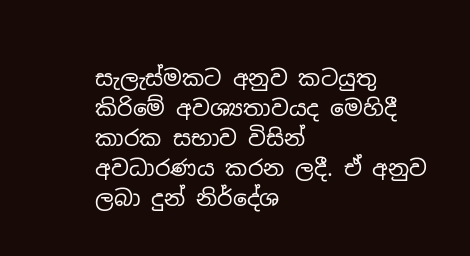සැලැස්මකට අනුව කටයුතු කිරිමේ අවශ්‍යතාවයද මෙහිදී කාරක සභාව විසින් අවධාරණය කරන ලදී. ඒ අනුව ලබා දුන් නිර්දේශ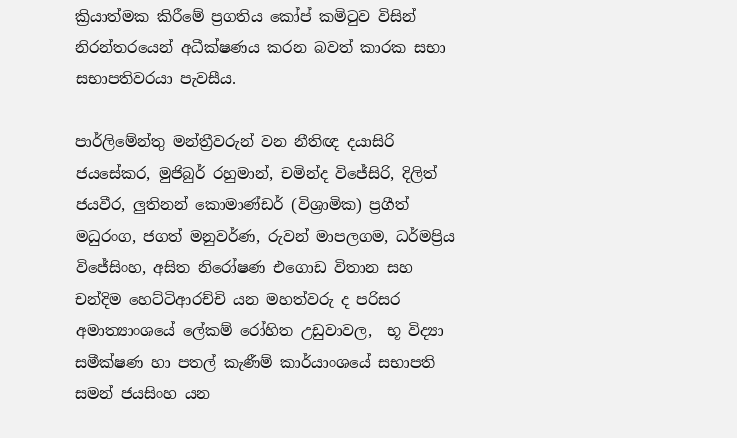ක්‍රියාත්මක කිරීමේ ප්‍රගතිය කෝප් කමිටුව විසින් නිරන්තරයෙන් අධීක්ෂණය කරන බවත් කාරක සභා සභාපතිවරයා පැවසීය.

පාර්ලිමේන්තු මන්ත්‍රීවරුන් වන නීතිඥ දයාසිරි ජයසේකර, මුජිබුර් රහුමාන්, චමින්ද වි‍ජේසිරි, දිලිත් ජයවීර, ලුතිනන් කොමාණ්ඩර් (විශ්‍රාමික) ප්‍රගීත් මධුරංග, ජගත් මනුවර්ණ, රුවන් මාපලගම, ධර්මප්‍රිය විජේසිංහ, අසිත නිරෝෂණ එගොඩ විතාන සහ  චන්දිම හෙට්ටිආරච්චි යන මහත්වරු ද පරිසර අමාත්‍යාංශයේ ලේකම් රෝහිත උඩුවාවල,  භූ විද්‍යා සමීක්ෂණ හා පතල් කැණීම් කාර්යාංශයේ සභාපති සමන් ජයසිංහ යන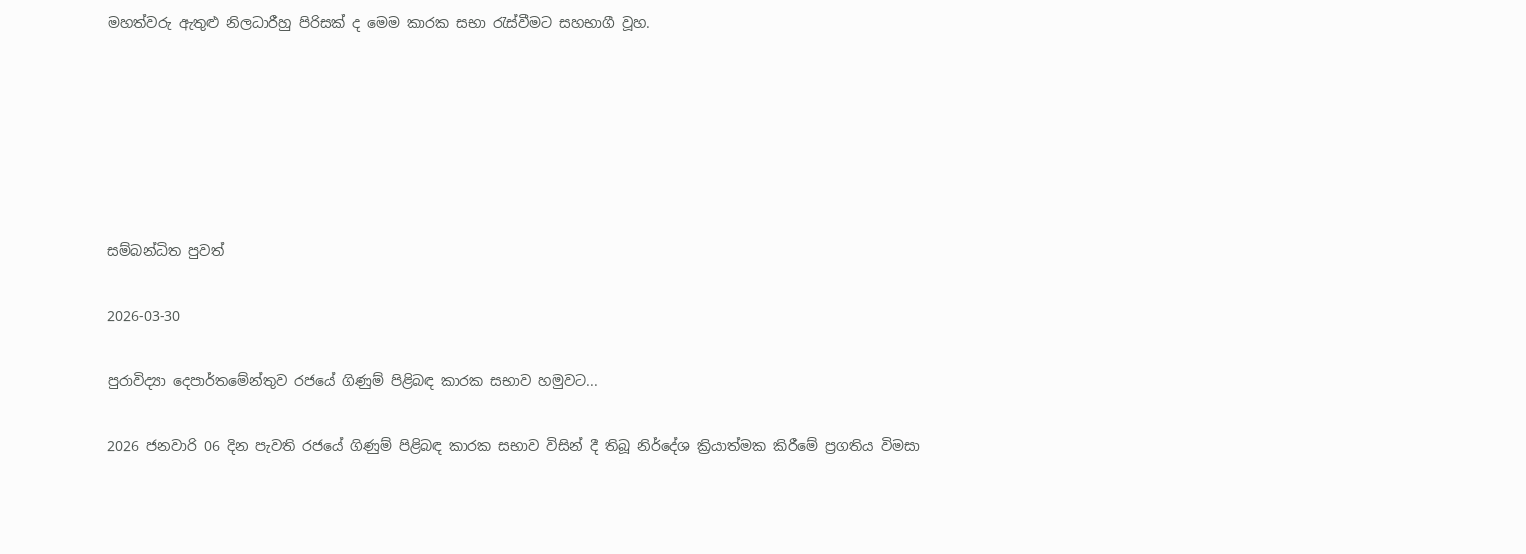මහත්වරු ඇතුළු නිලධාරීහු පිරිසක් ද මෙම කාරක සභා රැස්වීමට සහභාගී වූහ.






සම්බන්ධිත පුවත්

2026-03-30

පුරාවිද්‍යා දෙපාර්තමේන්තුව රජයේ ගිණුම් පිළිබඳ කාරක සභාව හමුවට...

2026 ජනවාරි 06 දින පැවති රජයේ ගිණුම් පිළිබඳ කාරක සභාව විසින් දී තිබූ නිර්දේශ ක්‍රියාත්මක කිරීමේ ප්‍රගතිය විමසා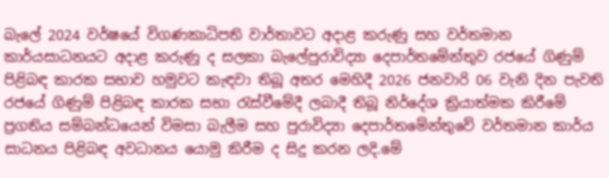බැලේ 2024 වර්ෂයේ විගණකාධිපති වාර්තාවට අදාළ කරුණු සහ වර්තමාන කාර්යසාධනයට අදාළ කරුණු ද සලකා බැලේපුරාවිද්‍යා දෙපාර්තමේන්තුව රජයේ ගිණුම් පිළිබඳ කාරක සභාව හමුවට කැඳවා තිබූ අතර මෙහිදී 2026 ජනවාරි 06 වැනි දින පැවති රජයේ ගිණුම් පිළිබඳ කාරක සභා රැස්වීමේදී ලබාදී තිබූ නිර්දේශ ක්‍රියාත්මක කිරීමේ ප්‍රගතිය සම්බන්ධයෙන් විමසා බැලීම සහ පුරාවිද්‍යා දෙපාර්තමේන්තුවේ වර්තමාන කාර්ය සාධනය පිළිබඳ අවධානය යොමු කිරීම ද සිදු කරන ලදි.මේ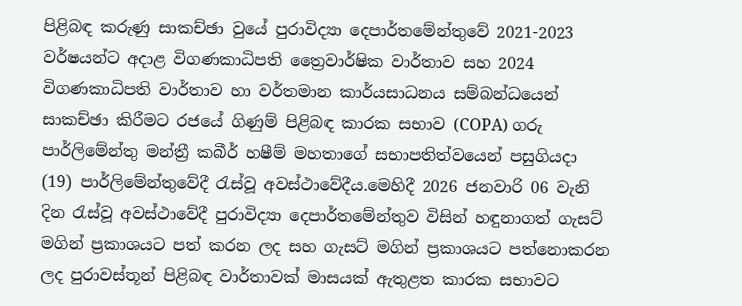පිළිබඳ කරුණු සාකච්ඡා වුයේ පුරාවිද්‍යා දෙපාර්තමේන්තුවේ 2021-2023 වර්ෂයන්ට අදාළ විගණකාධිපති ත්‍රෛවාර්ෂික වාර්තාව සහ 2024 විගණකාධිපති වාර්තාව හා වර්තමාන කාර්යසාධනය සම්බන්ධයෙන් සාකච්ඡා කිරීමට රජයේ ගිණුම් පිළිබඳ කාරක සභාව (COPA) ගරු පාර්ලිමේන්තු මන්ත්‍රී කබීර් හෂීම් මහතාගේ සභාපතිත්වයෙන් පසුගියදා (19) පාර්ලිමේන්තුවේදී රැස්වූ අවස්ථාවේදීය.මෙහිදී 2026 ජනවාරි 06 වැනි දින රැස්වූ අවස්ථාවේදී පුරාවිද්‍යා දෙපාර්තමේන්තුව විසින් හඳුනාගත් ගැසට් මගින් ප්‍රකාශයට පත් කරන ලද සහ ගැසට් මගින් ප්‍රකාශයට පත්නොකරන ලද පුරාවස්තූන් පිළිබඳ වාර්තාවක් මාසයක් ඇතුළත කාරක සභාවට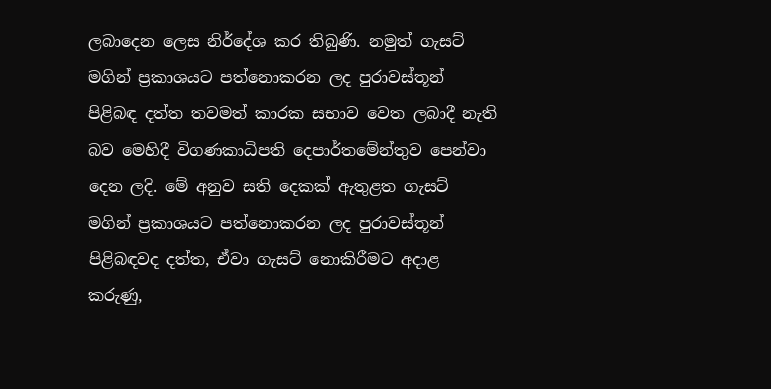ලබාදෙන ලෙස නිර්දේශ කර තිබුණි. නමුත් ගැසට් මගින් ප්‍රකාශයට පත්නොකරන ලද පුරාවස්තූන් පිළිබඳ දත්ත තවමත් කාරක සභාව වෙත ලබාදී නැති බව මෙහිදී විගණකාධිපති දෙපාර්තමේන්තුව පෙන්වා දෙන ලදි. මේ අනුව සති දෙකක් ඇතුළත ගැසට් මගින් ප්‍රකාශයට පත්නොකරන ලද පුරාවස්තූන් පිළිබඳවද දත්ත, ඒවා ගැසට් නොකිරීමට අදාළ කරුණු,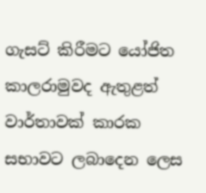ගැසට් කිරීමට යෝජිත කාලරාමුවද ඇතුළත් වාර්තාවක් කාරක සභාවට ලබාදෙන ලෙස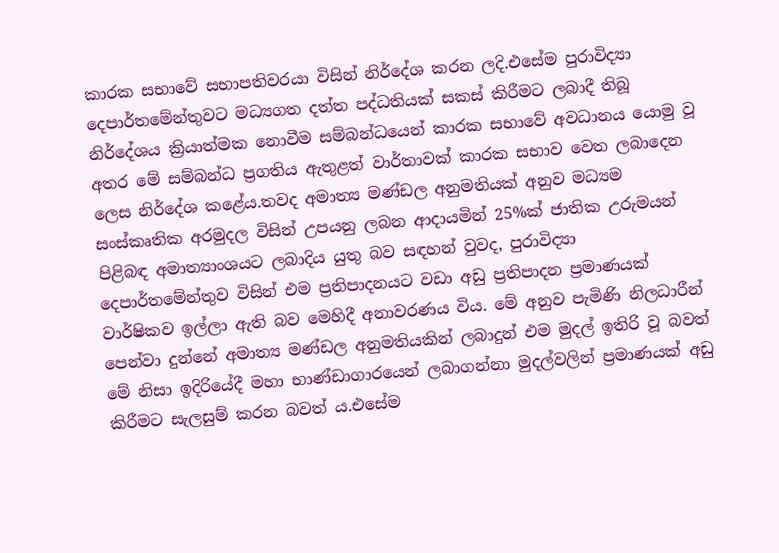කාරක සභාවේ සභාපතිවරයා විසින් නිර්දේශ කරන ලදි.එසේම පුරාවිද්‍යා දෙපාර්තමේන්තුවට මධ්‍යගත දත්ත පද්ධතියක් සකස් කිරීමට ලබාදී තිබූ නිර්දේශය ක්‍රියාත්මක නොවීම සම්බන්ධයෙන් කාරක සභාවේ අවධානය යොමු වූ අතර මේ සම්බන්ධ ප්‍රගතිය ඇතුළත් වාර්තාවක් කාරක සභාව වෙත ලබාදෙන ලෙස නිර්දේශ කළේය.තවද අමාත්‍ය මණ්ඩල අනුමතියක් අනුව මධ්‍යම සංස්කෘතික අරමුදල විසින් උපයනු ලබන ආදායමින් 25%ක් ජාතික උරුමයන් පිළිබඳ අමාත්‍යාංශයට ලබාදිය යුතු බව සඳහන් වුවද, පුරාවිද්‍යා දෙපාර්තමේන්තුව විසින් එම ප්‍රතිපාදනයට වඩා අඩු ප්‍රතිපාදන ප්‍රමාණයක් වාර්ෂිකව ඉල්ලා ඇති බව මෙහිදී අනාවරණය විය. මේ අනුව පැමිණි නිලධාරීන් පෙන්වා දුන්නේ අමාත්‍ය මණ්ඩල අනුමතියකින් ලබාදුන් එම මුදල් ඉතිරි වූ බවත් මේ නිසා ඉදිරියේදී මහා භාණ්ඩාගාරයෙන් ලබාගන්නා මුදල්වලින් ප්‍රමාණයක් අඩු කිරීමට සැලසුම් කරන බවත් ය.එසේම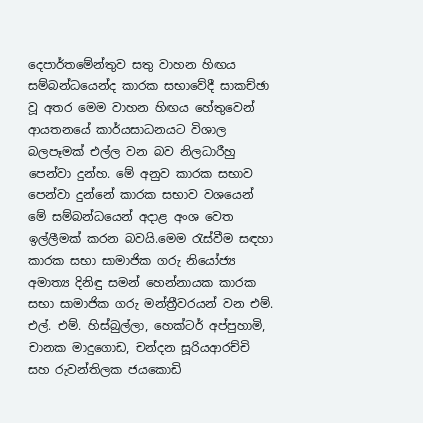දෙපාර්තමේන්තුව සතු වාහන හිඟය සම්බන්ධයෙන්ද කාරක සභාවේදී සාකච්ඡා වූ අතර මෙම වාහන හිඟය හේතුවෙන් ආයතනයේ කාර්යසාධනයට විශාල බලපෑමක් එල්ල වන බව නිලධාරීහු පෙන්වා දුන්හ. මේ අනුව කාරක සභාව පෙන්වා දුන්නේ කාරක සභාව වශයෙන් මේ සම්බන්ධයෙන් අදාළ අංශ වෙත ඉල්ලීමක් කරන බවයි.මෙම රැස්වීම සඳහා කාරක සභා සාමාජික ගරු නියෝජ්‍ය අමාත්‍ය දිනිඳු සමන් හෙන්නායක කාරක සභා සාමාජික ගරු මන්ත්‍රීවරයන් වන එම්. එල්. එම්. හිස්බුල්ලා, හෙක්ටර් අප්පුහාමි, චානක මාදුගොඩ, චන්දන සූරියආරච්චි සහ රුවන්තිලක ජයකොඩි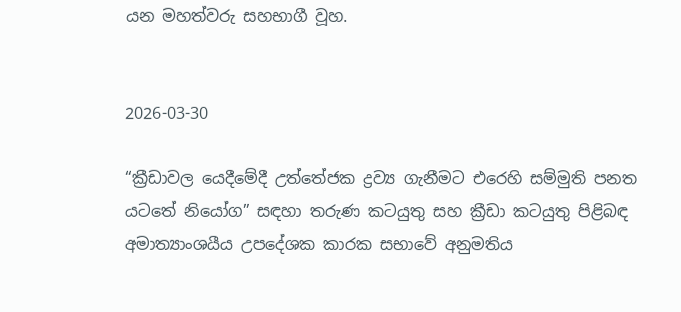යන මහත්වරු සහභාගී වූහ.


2026-03-30

“ක්‍රීඩාවල යෙදීමේදී උත්තේජක ද්‍රව්‍ය ගැනීමට එරෙහි සම්මුති පනත යටතේ නියෝග” සඳහා තරුණ කටයුතු සහ ක්‍රීඩා කටයුතු පිළිබඳ අමාත්‍යාංශයීය උපදේශක කාරක සභාවේ අනුමතිය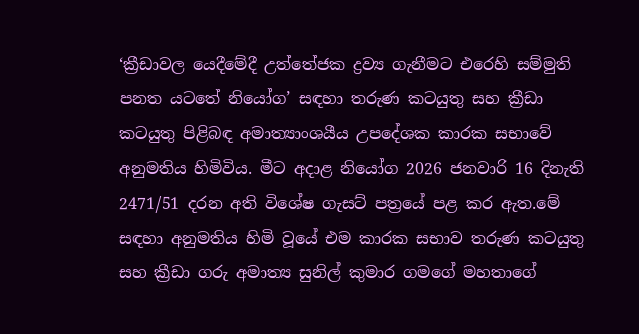‘ක්‍රීඩාවල යෙදීමේදී උත්තේජක ද්‍රව්‍ය ගැනීමට එරෙහි සම්මුති පනත යටතේ නියෝග’ සඳහා තරුණ කටයුතු සහ ක්‍රීඩා කටයුතු පිළිබඳ අමාත්‍යාංශයීය උපදේශක කාරක සභාවේ අනුමතිය හිමිවිය. මීට අදාළ නියෝග 2026 ජනවාරි 16 දිනැති 2471/51 දරන අති විශේෂ ගැසට් පත්‍රයේ පළ කර ඇත.මේ සඳහා අනුමතිය හිමි වූයේ එම කාරක සභාව තරුණ කටයුතු සහ ක්‍රීඩා ගරු අමාත්‍ය සුනිල් කුමාර ගමගේ මහතාගේ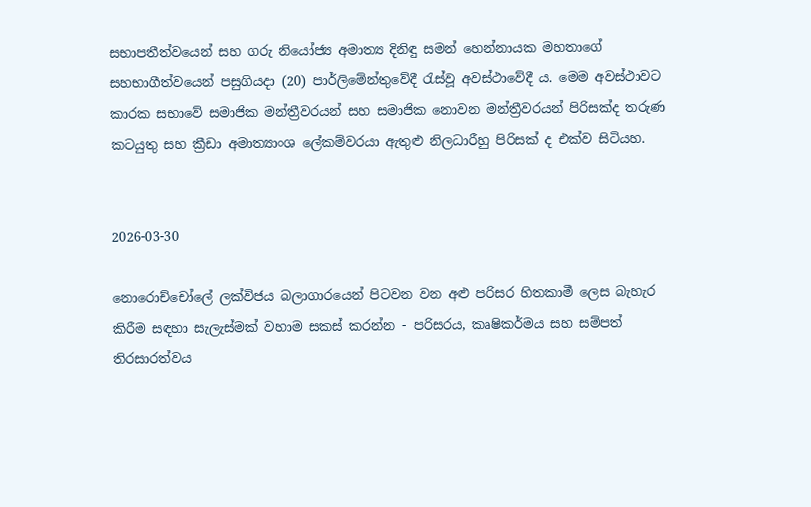සභාපතීත්වයෙන් සහ ගරු නියෝජ්‍ය අමාත්‍ය දිනිඳු සමන් හෙන්නායක මහතාගේ සහභාගීත්වයෙන් පසුගියදා (20) පාර්ලිමේන්තුවේදී රැස්වූ අවස්ථාවේදී ය. මෙම අවස්ථාවට කාරක සභාවේ සමාජික මන්ත්‍රීවරයන් සහ සමාජික නොවන මන්ත්‍රීවරයන් පිරිසක්ද තරුණ කටයුතු සහ ක්‍රීඩා අමාත්‍යාංශ ලේකම්වරයා ඇතුළු නිලධාරීහු පිරිසක් ද එක්ව සිටියහ.


2026-03-30

නොරොච්චෝලේ ලක්විජය බලාගාරයෙන් පිටවන වන අළු පරිසර හිතකාමී ලෙස බැහැර කිරීම සඳහා සැලැස්මක් වහාම සකස් කරන්න - පරිසරය, කෘෂිකර්මය සහ සම්පත් තිරසාරත්වය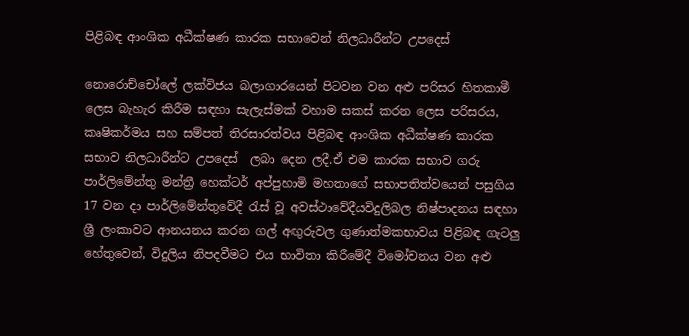පිළිබඳ ආංශික අධීක්ෂණ කාරක සභාවෙන් නිලධාරීන්ට උපදෙස්

නොරොච්චෝලේ ලක්විජය බලාගාරයෙන් පිටවන වන අළු පරිසර හිතකාමී ලෙස බැහැර කිරීම සඳහා සැලැස්මක් වහාම සකස් කරන ලෙස පරිසරය, කෘෂිකර්මය සහ සම්පත් තිරසාරත්වය පිළිබඳ ආංශික අධීක්ෂණ කාරක සභාව නිලධාරීන්ට උපදෙස්  ලබා දෙන ලදී.ඒ එම කාරක සභාව ගරු පාර්ලිමේන්තු මන්ත්‍රී හෙක්ටර් අප්පුහාමි මහතාගේ සභාපතිත්වයෙන් පසුගිය 17 වන දා පාර්ලිමේන්තුවේදී රැස් වූ අවස්ථාවේදීයවිදුලිබල නිෂ්පාදනය සඳහා ශ්‍රී ලංකාවට ආනයනය කරන ගල් අඟුරුවල ගුණාත්මකභාවය පිළිබඳ ගැටලු හේතුවෙන්, විදුලිය නිපදවීමට එය භාවිතා කිරීමේදී විමෝචනය වන අළු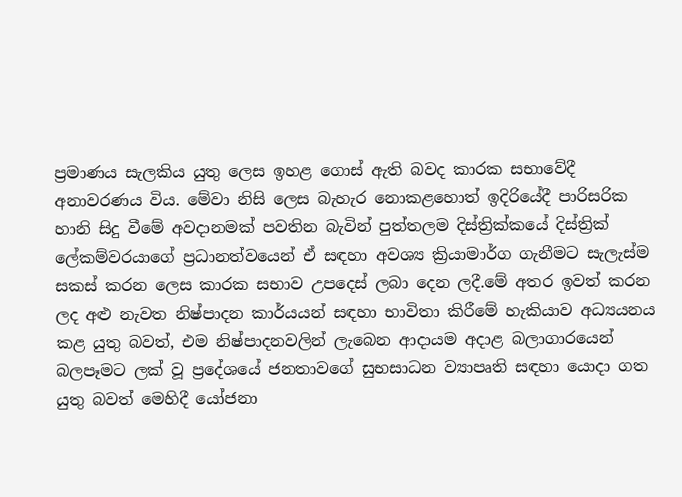ප්‍රමාණය සැලකිය යුතු ලෙස ඉහළ ගොස් ඇති බවද කාරක සභාවේදී අනාවරණය විය. මේවා නිසි ලෙස බැහැර නොකළහොත් ඉදිරියේදී පාරිසරික හානි සිදු වීමේ අවදානමක් පවතින බැවින් පුත්තලම දිස්ත්‍රික්කයේ දිස්ත්‍රික් ලේකම්වරයාගේ ප්‍රධානත්වයෙන් ඒ සඳහා අවශ්‍ය ක්‍රියාමාර්ග ගැනීමට සැලැස්ම සකස් කරන ලෙස කාරක සභාව උපදෙස් ලබා දෙන ලදී.මේ අතර ඉවත් කරන ලද අළු නැවත නිෂ්පාදන කාර්යයන් සඳහා භාවිතා කිරීමේ හැකියාව අධ්‍යයනය කළ යුතු බවත්, එම නිෂ්පාදනවලින් ලැබෙන ආදායම අදාළ බලාගාරයෙන් බලපෑමට ලක් වූ ප්‍රදේශයේ ජනතාවගේ සුභසාධන ව්‍යාපෘති සඳහා යොදා ගත යුතු බවත් මෙහිදී යෝජනා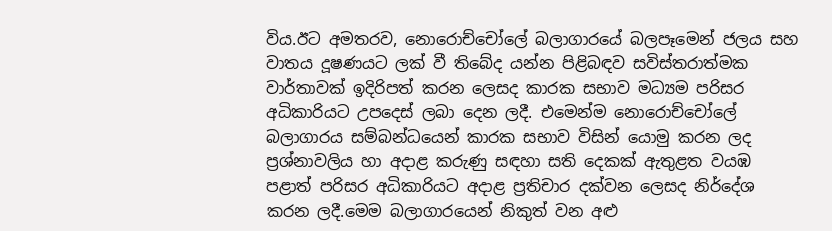විය.ඊට අමතරව, නොරොච්චෝලේ බලාගාරයේ බලපෑමෙන් ජලය සහ වාතය දූෂණයට ලක් වී තිබේද යන්න පිළිබඳව සවිස්තරාත්මක වාර්තාවක් ඉදිරිපත් කරන ලෙසද කාරක සභාව මධ්‍යම පරිසර අධිකාරියට උපදෙස් ලබා දෙන ලදී. එමෙන්ම නොරොච්චෝලේ බලාගාරය සම්බන්ධයෙන් කාරක සභාව විසින් යොමු කරන ලද ප්‍රශ්නාවලිය හා අදාළ කරුණු සඳහා සති දෙකක් ඇතුළත වයඹ පළාත් පරිසර අධිකාරියට අදාළ ප්‍රතිචාර දක්වන ලෙසද නිර්දේශ කරන ලදී.මෙම බලාගාරයෙන් නිකුත් වන අළු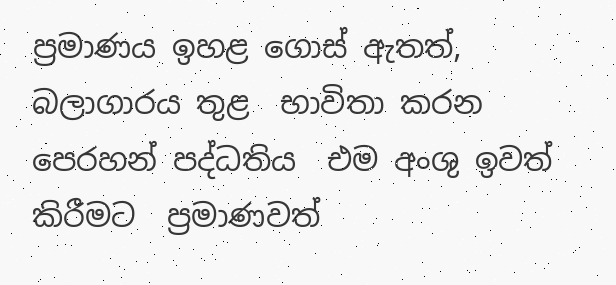ප්‍රමාණය ඉහළ ගොස් ඇතත්, බලාගාරය තුළ  භාවිතා කරන පෙරහන් පද්ධතිය  එම අංශු ඉවත් කිරීමට  ප්‍රමාණවත්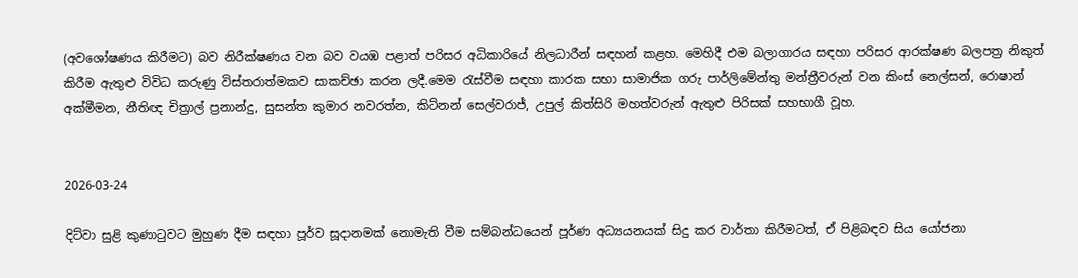(අවශෝෂණය කිරීමට) බව නිරීක්ෂණය වන බව වයඹ පළාත් පරිසර අධිකාරියේ නිලධාරීන් සඳහන් කළහ. මෙහිදී එම බලාගාරය සඳහා පරිසර ආරක්ෂණ බලපත්‍ර නිකුත් කිරීම ඇතුළු විවිධ කරුණු විස්තරාත්මකව සාකච්ඡා කරන ලදී.මෙම රැස්වීම සඳහා කාරක සභා සාමාජික ගරු පාර්ලිමේන්තු මන්ත්‍රීවරුන් වන කිංස් නෙල්සන්, රොෂාන් අක්මීමන, නීතිඥ චිත්‍රාල් ප්‍රනාන්දු, සුසන්ත කුමාර නවරත්න, කිට්නන් සෙල්වරාජ්, උපුල් කිත්සිරි මහත්වරුන් ඇතුළු පිරිසක් සහභාගී වූහ.


2026-03-24

දිට්වා සුළි කුණාටුවට මුහුණ දීම සඳහා පූර්ව සූදානමක් නොමැති වීම සම්බන්ධයෙන් පූර්ණ අධ්‍යයනයක් සිදු කර වාර්තා කිරීමටත්, ඒ පිළිබඳව සිය යෝජනා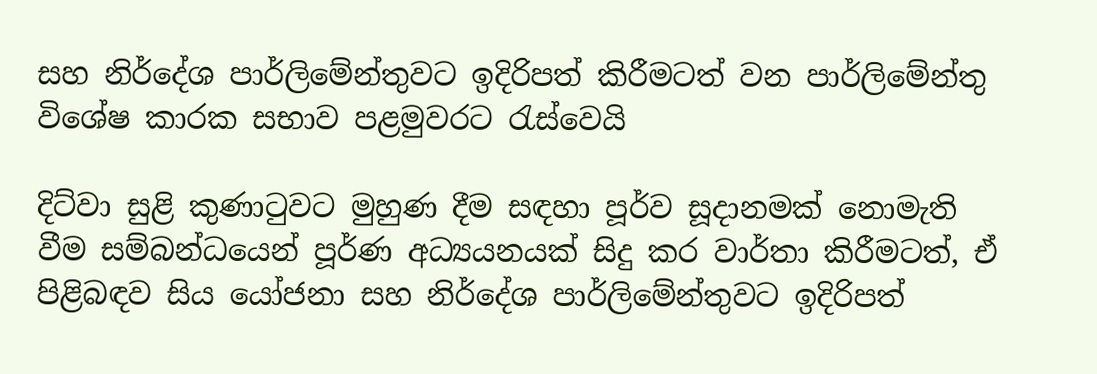සහ නිර්දේශ පාර්ලිමේන්තුවට ඉදිරිපත් කිරීමටත් වන පාර්ලිමේන්තු විශේෂ කාරක සභාව පළමුවරට රැස්වෙයි

දිට්වා සුළි කුණාටුවට මුහුණ දීම සඳහා පූර්ව සූදානමක් නොමැති වීම සම්බන්ධයෙන් පූර්ණ අධ්‍යයනයක් සිදු කර වාර්තා කිරීමටත්, ඒ පිළිබඳව සිය යෝජනා සහ නිර්දේශ පාර්ලිමේන්තුවට ඉදිරිපත්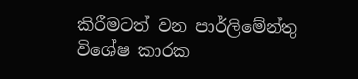කිරීමටත් වන පාර්ලිමේන්තු විශේෂ කාරක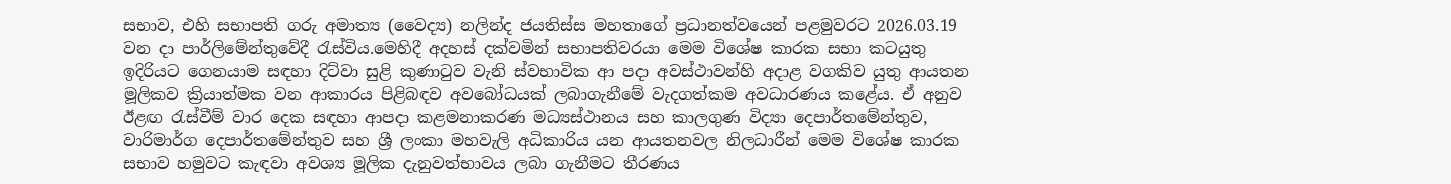සභාව, එහි සභාපති ගරු අමාත්‍ය (වෛද්‍ය) නලින්ද ජයතිස්ස මහතාගේ ප්‍රධානත්වයෙන් පළමුවරට 2026.03.19 වන දා පාර්ලිමේන්තුවේදී රැස්විය.මෙහිදී අදහස් දක්වමින් සභාපතිවරයා මෙම විශේෂ කාරක සභා කටයුතු ඉදිරියට ගෙනයාම සඳහා දිට්වා සුළි කුණාටුව වැනි ස්වභාවික ආ පදා අවස්ථාවන්හි අදාළ වගකිව යුතු ආයතන මූලිකව ක්‍රියාත්මක වන ආකාරය පිළිබඳව අවබෝධයක් ලබාගැනීමේ වැදගත්කම අවධාරණය කළේය. ඒ අනුව ඊළඟ රැස්වීම් වාර දෙක සඳහා ආපදා කළමනාකරණ මධ්‍යස්ථානය සහ කාලගුණ විද්‍යා දෙපාර්තමේන්තුව, වාරිමාර්ග දෙපාර්තමේන්තුව සහ ශ්‍රී ලංකා මහවැලි අධිකාරිය යන ආයතනවල නිලධාරීන් මෙම විශේෂ කාරක සභාව හමුවට කැඳවා අවශ්‍ය මූලික දැනුවත්භාවය ලබා ගැනීමට තීරණය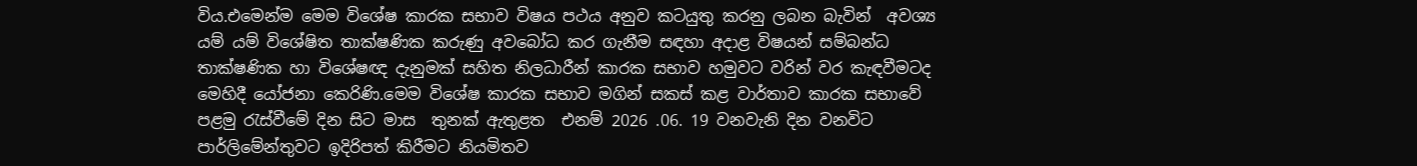විය.එමෙන්ම මෙම විශේෂ කාරක සභාව විෂය පථය අනුව කටයුතු කරනු ලබන බැවින්  අවශ්‍ය යම් යම් විශේෂිත තාක්ෂණික කරුණු අවබෝධ කර ගැනීම සඳහා අදාළ විෂයන් සම්බන්ධ තාක්ෂණික හා විශේෂඥ දැනුමක් සහිත නිලධාරීන් කාරක සභාව හමුවට වරින් වර කැඳවීමටද මෙහිදී යෝජනා කෙරිණි.මෙම විශේෂ කාරක සභාව මගින් සකස් කළ වාර්තාව කාරක සභාවේ පළමු රැස්වීමේ දින සිට මාස  තුනක් ඇතුළත  එනම් 2026 .06. 19 වනවැනි දින වනවිට පාර්ලිමේන්තුවට ඉදිරිපත් කිරීමට නියමිතව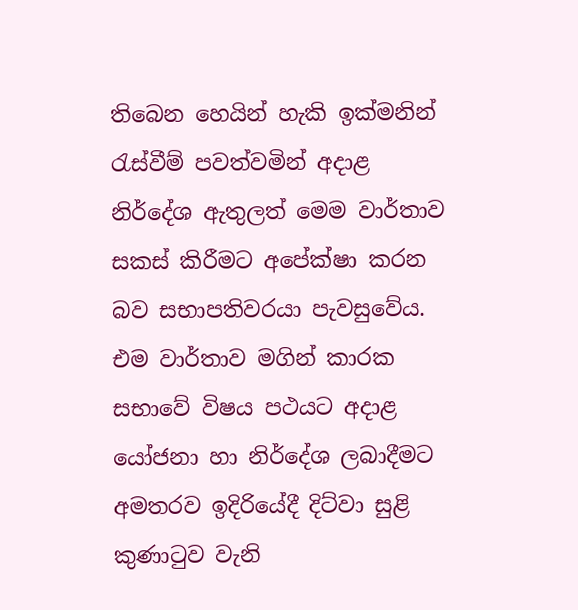තිබෙන හෙයින් හැකි ඉක්මනින් රැස්වීම් පවත්වමින් අදාළ නිර්දේශ ඇතුලත් මෙම වාර්තාව සකස් කිරීමට අපේක්ෂා කරන බව සභාපතිවරයා පැවසුවේය. එම වාර්තාව මගින් කාරක සභාවේ විෂය පථයට අදාළ යෝජනා හා නිර්දේශ ලබාදීමට අමතරව ඉදිරියේදී දිට්වා සුළි කුණාටුව වැනි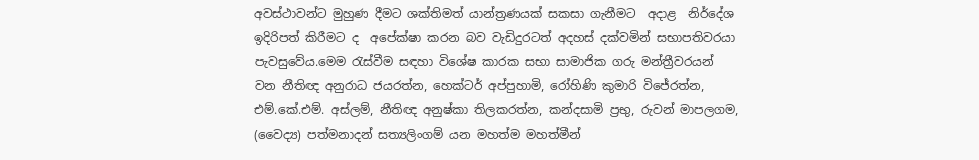අවස්ථාවන්ට මුහුණ දීමට ශක්තිමත් යාන්ත්‍රණයක් සකසා ගැනීමට  අදාළ  නිර්දේශ  ඉදිරිපත් කිරීමට ද  අපේක්ෂා කරන බව වැඩිදුරටත් අදහස් දක්වමින් සභාපතිවරයා පැවසුවේය.මෙම රැස්වීම සඳහා විශේෂ කාරක සභා සාමාජික ගරු මන්ත්‍රීවරයන් වන නීතිඥ අනුරාධ ජයරත්න, හෙක්ටර් අප්පුහාමි, රෝහිණි කුමාරි විජේරත්න, එම්.කේ.එම්. අස්ලම්, නීතිඥ අනුෂ්කා තිලකරත්න, කන්දසාමි ප්‍රභු, රුවන් මාපලගම, (වෛද්‍ය) පත්මනාදන් සත්‍යලිංගම් යන මහත්ම මහත්මීන්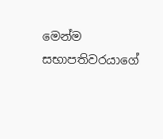මෙන්ම සභාපතිවරයාගේ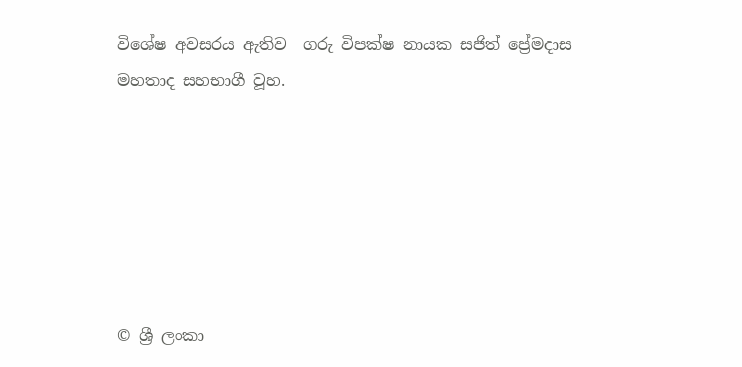විශේෂ අවසරය ඇතිව  ගරු විපක්ෂ නායක සජිත් ප්‍රේමදාස මහතාද සහභාගී වූහ.






© ශ්‍රී ලංකා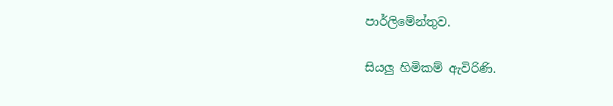පාර්ලි‌මේන්තුව.

සියලු හිමිකම් ඇවිරිණි.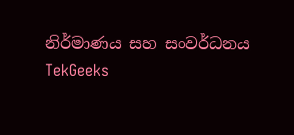නිර්මාණය සහ සංවර්ධනය  TekGeeks